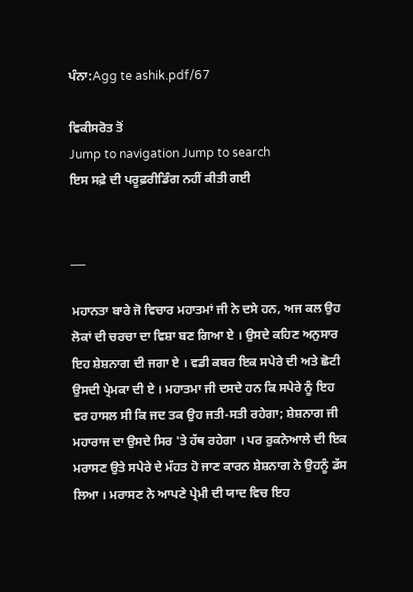ਪੰਨਾ:Agg te ashik.pdf/67

ਵਿਕੀਸਰੋਤ ਤੋਂ
Jump to navigation Jump to search
ਇਸ ਸਫ਼ੇ ਦੀ ਪਰੂਫ਼ਰੀਡਿੰਗ ਨਹੀਂ ਕੀਤੀ ਗਈ


___

ਮਹਾਨਤਾ ਬਾਰੇ ਜੋ ਵਿਚਾਰ ਮਹਾਤਮਾਂ ਜੀ ਨੇ ਦਸੇ ਹਨ, ਅਜ ਕਲ ਉਹ ਲੋਕਾਂ ਦੀ ਚਰਚਾ ਦਾ ਵਿਸ਼ਾ ਬਣ ਗਿਆ ਏ । ਉਸਦੇ ਕਹਿਣ ਅਨੁਸਾਰ ਇਹ ਸ਼ੇਸ਼ਨਾਗ ਦੀ ਜਗਾ ਏ । ਵਡੀ ਕਬਰ ਇਕ ਸਪੇਰੇ ਦੀ ਅਤੇ ਛੋਟੀ ਉਸਦੀ ਪ੍ਰੇਮਕਾ ਦੀ ਏ । ਮਹਾਤਮਾ ਜੀ ਦਸਦੇ ਹਨ ਕਿ ਸਪੇਰੇ ਨੂੰ ਇਹ ਵਰ ਹਾਸਲ ਸੀ ਕਿ ਜਦ ਤਕ ਉਹ ਜਤੀ-ਸਤੀ ਰਹੇਗਾ; ਸ਼ੇਸ਼ਨਾਗ ਜੀ ਮਹਾਰਾਜ ਦਾ ਉਸਦੇ ਸਿਰ 'ਤੇ ਹੱਥ ਰਹੇਗਾ । ਪਰ ਰੁਕਨੇਆਲੇ ਦੀ ਇਕ ਮਰਾਸਣ ਉਤੇ ਸਪੇਰੇ ਦੇ ਮੱਹਤ ਹੋ ਜਾਣ ਕਾਰਨ ਸ਼ੇਸ਼ਨਾਗ ਨੇ ਉਹਨੂੰ ਡੱਸ ਲਿਆ । ਮਰਾਸਣ ਨੇ ਆਪਣੇ ਪ੍ਰੇਮੀ ਦੀ ਯਾਦ ਵਿਚ ਇਹ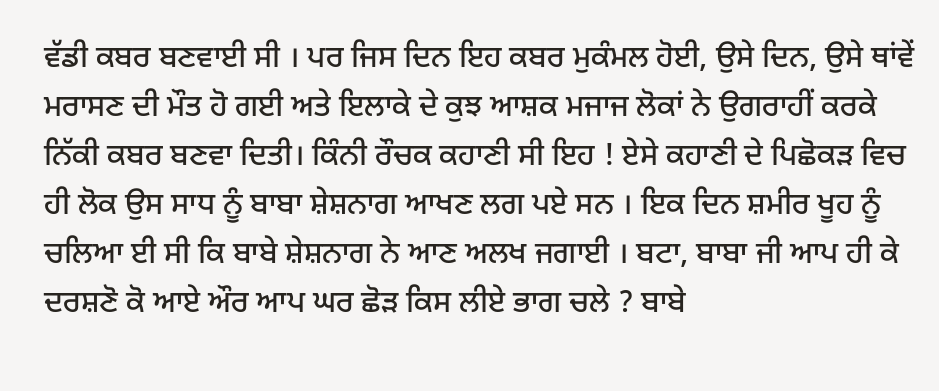ਵੱਡੀ ਕਬਰ ਬਣਵਾਈ ਸੀ । ਪਰ ਜਿਸ ਦਿਨ ਇਹ ਕਬਰ ਮੁਕੰਮਲ ਹੋਈ, ਉਸੇ ਦਿਨ, ਉਸੇ ਥਾਂਵੇਂ ਮਰਾਸਣ ਦੀ ਮੌਤ ਹੋ ਗਈ ਅਤੇ ਇਲਾਕੇ ਦੇ ਕੁਝ ਆਸ਼ਕ ਮਜਾਜ ਲੋਕਾਂ ਨੇ ਉਗਰਾਹੀਂ ਕਰਕੇ ਨਿੱਕੀ ਕਬਰ ਬਣਵਾ ਦਿਤੀ। ਕਿੰਨੀ ਰੌਚਕ ਕਹਾਣੀ ਸੀ ਇਹ ! ਏਸੇ ਕਹਾਣੀ ਦੇ ਪਿਛੋਕੜ ਵਿਚ ਹੀ ਲੋਕ ਉਸ ਸਾਧ ਨੂੰ ਬਾਬਾ ਸ਼ੇਸ਼ਨਾਗ ਆਖਣ ਲਗ ਪਏ ਸਨ । ਇਕ ਦਿਨ ਸ਼ਮੀਰ ਖੂਹ ਨੂੰ ਚਲਿਆ ਈ ਸੀ ਕਿ ਬਾਬੇ ਸ਼ੇਸ਼ਨਾਗ ਨੇ ਆਣ ਅਲਖ ਜਗਾਈ । ਬਟਾ, ਬਾਬਾ ਜੀ ਆਪ ਹੀ ਕੇ ਦਰਸ਼ਣੋ ਕੋ ਆਏ ਔਰ ਆਪ ਘਰ ਛੋੜ ਕਿਸ ਲੀਏ ਭਾਗ ਚਲੇ ? ਬਾਬੇ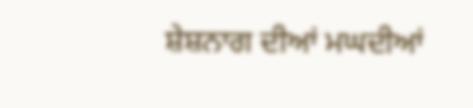ਸ਼ੇਸ਼ਨਾਗ ਦੀਆਂ ਮਘਦੀਆਂ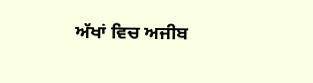ਅੱਖਾਂ ਵਿਚ ਅਜੀਬ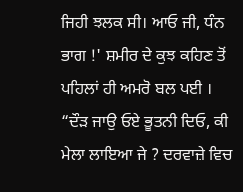ਜਿਹੀ ਝਲਕ ਸੀ। ਆਓ ਜੀ, ਧੰਨ ਭਾਗ !' ਸ਼ਮੀਰ ਦੇ ਕੁਝ ਕਹਿਣ ਤੋਂ ਪਹਿਲਾਂ ਹੀ ਅਮਰੋ ਬਲ ਪਈ । “ਦੌੜ ਜਾਉ ਓਏ ਭੂਤਨੀ ਦਿਓ, ਕੀ ਮੇਲਾ ਲਾਇਆ ਜੇ ? ਦਰਵਾਜ਼ੇ ਵਿਚ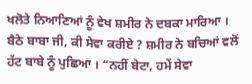ਖਲੋਤੇ ਨਿਆਣਿਆਂ ਨੂੰ ਵੇਖ ਸ਼ਮੀਰ ਨੇ ਦਬਕਾ ਮਾਰਿਆ । ਬੈਠੇ ਬਾਬਾ ਜੀ, ਕੀ ਸੇਵਾ ਕਰੀਏ ? ਸ਼ਮੀਰ ਨੇ ਬਚਿਆਂ ਵਲੋਂ ਹੱਟ ਬਾਬੇ ਨੂੰ ਪੁਛਿਆ । “ਨਹੀਂ ਬੇਟਾ, ਹਮੇਂ ਸੇਵਾ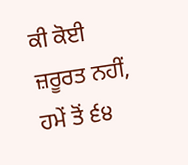ਕੀ ਕੋਈ ਜ਼ਰੂਰਤ ਨਹੀਂ, ਹਮੇਂ ਤੋਂ ੬੪